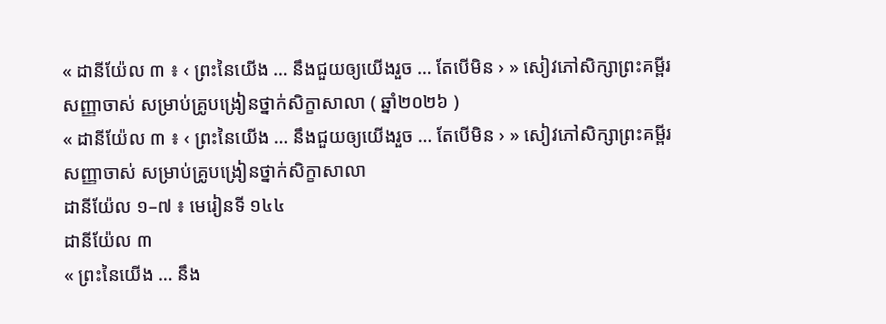« ដានីយ៉ែល ៣ ៖ ‹ ព្រះនៃយើង … នឹងជួយឲ្យយើងរួច … តែបើមិន › » សៀវភៅសិក្សាព្រះគម្ពីរសញ្ញាចាស់ សម្រាប់គ្រូបង្រៀនថ្នាក់សិក្ខាសាលា ( ឆ្នាំ២០២៦ )
« ដានីយ៉ែល ៣ ៖ ‹ ព្រះនៃយើង … នឹងជួយឲ្យយើងរួច … តែបើមិន › » សៀវភៅសិក្សាព្រះគម្ពីរសញ្ញាចាស់ សម្រាប់គ្រូបង្រៀនថ្នាក់សិក្ខាសាលា
ដានីយ៉ែល ១–៧ ៖ មេរៀនទី ១៤៤
ដានីយ៉ែល ៣
« ព្រះនៃយើង … នឹង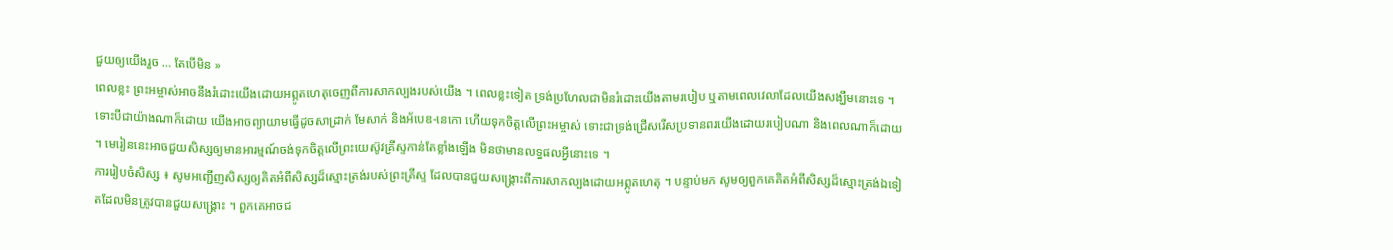ជួយឲ្យយើងរួច … តែបើមិន »
ពេលខ្លះ ព្រះអម្ចាស់អាចនឹងរំដោះយើងដោយអព្ភូតហេតុចេញពីការសាកល្បងរបស់យើង ។ ពេលខ្លះទៀត ទ្រង់ប្រហែលជាមិនរំដោះយើងតាមរបៀប ឬតាមពេលវេលាដែលយើងសង្ឃឹមនោះទេ ។ ទោះបីជាយ៉ាងណាក៏ដោយ យើងអាចព្យាយាមធ្វើដូចសាដ្រាក់ មែសាក់ និងអ័បេឌ-នេកោ ហើយទុកចិត្តលើព្រះអម្ចាស់ ទោះជាទ្រង់ជ្រើសរើសប្រទានពរយើងដោយរបៀបណា និងពេលណាក៏ដោយ ។ មេរៀននេះអាចជួយសិស្សឲ្យមានអារម្មណ៍ចង់ទុកចិត្តលើព្រះយេស៊ូវគ្រីស្ទកាន់តែខ្លាំងឡើង មិនថាមានលទ្ធផលអ្វីនោះទេ ។
ការរៀបចំសិស្ស ៖ សូមអញ្ជើញសិស្សឲ្យគិតអំពីសិស្សដ៏ស្មោះត្រង់របស់ព្រះគ្រីស្ទ ដែលបានជួយសង្រ្គោះពីការសាកល្បងដោយអព្ភូតហេតុ ។ បន្ទាប់មក សូមឲ្យពួកគេគិតអំពីសិស្សដ៏ស្មោះត្រង់ឯទៀតដែលមិនត្រូវបានជួយសង្រ្គោះ ។ ពួកគេអាចជ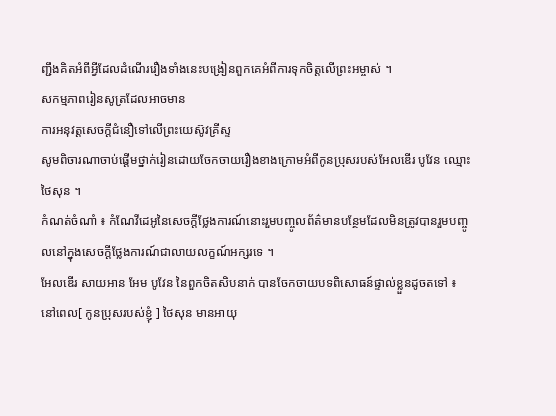ញ្ជឹងគិតអំពីអ្វីដែលដំណើររឿងទាំងនេះបង្រៀនពួកគេអំពីការទុកចិត្តលើព្រះអម្ចាស់ ។
សកម្មភាពរៀនសូត្រដែលអាចមាន
ការអនុវត្តសេចក្តីជំនឿទៅលើព្រះយេស៊ូវគ្រីស្ទ
សូមពិចារណាចាប់ផ្តើមថ្នាក់រៀនដោយចែកចាយរឿងខាងក្រោមអំពីកូនប្រុសរបស់អែលឌើរ បូវែន ឈ្មោះ ថៃសុន ។
កំណត់ចំណាំ ៖ កំណែវីដេអូនៃសេចក្តីថ្លែងការណ៍នោះរួមបញ្ចូលព័ត៌មានបន្ថែមដែលមិនត្រូវបានរួមបញ្ចូលនៅក្នុងសេចក្តីថ្លែងការណ៍ជាលាយលក្ខណ៍អក្សរទេ ។
អែលឌើរ សាយអាន អែម បូវែន នៃពួកចិតសិបនាក់ បានចែកចាយបទពិសោធន៍ផ្ទាល់ខ្លួនដូចតទៅ ៖
នៅពេល[ កូនប្រុសរបស់ខ្ញុំ ] ថៃសុន មានអាយុ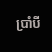ប្រាំបី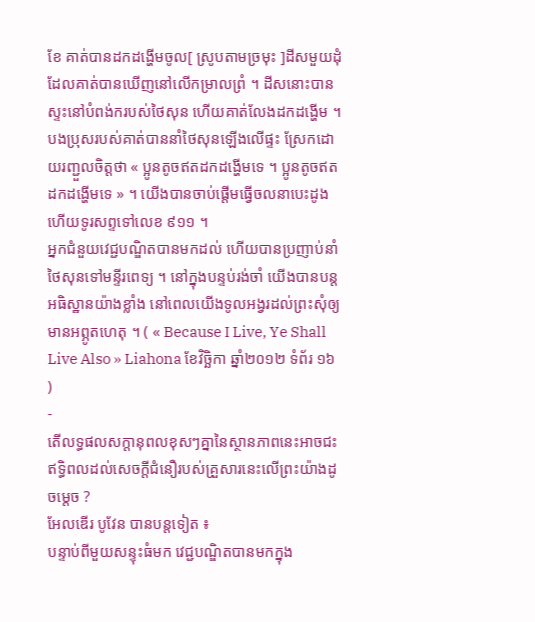ខែ គាត់បានដកដង្ហើមចូល[ ស្រូបតាមច្រមុះ ]ដីសមួយដុំ ដែលគាត់បានឃើញនៅលើកម្រាលព្រំ ។ ដីសនោះបានស្ទះនៅបំពង់ករបស់ថៃសុន ហើយគាត់លែងដកដង្ហើម ។ បងប្រុសរបស់គាត់បាននាំថៃសុនឡើងលើផ្ទះ ស្រែកដោយរញ្ជួលចិត្តថា « ប្អូនតូចឥតដកដង្ហើមទេ ។ ប្អូនតូចឥតដកដង្ហើមទេ » ។ យើងបានចាប់ផ្ដើមធ្វើចលនាបេះដូង ហើយទូរសព្ទទៅលេខ ៩១១ ។
អ្នកជំនួយវេជ្ជបណ្ឌិតបានមកដល់ ហើយបានប្រញាប់នាំថៃសុនទៅមន្ទីរពេទ្យ ។ នៅក្នុងបន្ទប់រង់ចាំ យើងបានបន្ដអធិស្ឋានយ៉ាងខ្លាំង នៅពេលយើងទូលអង្វរដល់ព្រះសុំឲ្យមានអព្ភូតហេតុ ។ ( « Because I Live, Ye Shall Live Also » Liahona ខែវិច្ឆិកា ឆ្នាំ២០១២ ទំព័រ ១៦ )
-
តើលទ្ធផលសក្តានុពលខុសៗគ្នានៃស្ថានភាពនេះអាចជះឥទ្ធិពលដល់សេចក្ដីជំនឿរបស់គ្រួសារនេះលើព្រះយ៉ាងដូចម្ដេច ?
អែលឌើរ បូវែន បានបន្ដទៀត ៖
បន្ទាប់ពីមួយសន្ទុះធំមក វេជ្ជបណ្ឌិតបានមកក្នុង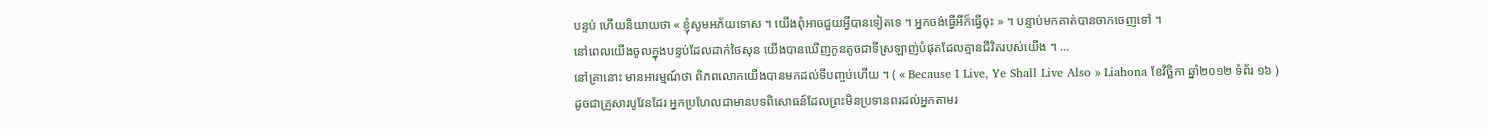បន្ទប់ ហើយនិយាយថា « ខ្ញុំសូមអភ័យទោស ។ យើងពុំអាចជួយអ្វីបានទៀតទេ ។ អ្នកចង់ធ្វើអីក៏ធ្វើចុះ » ។ បន្ទាប់មកគាត់បានចាកចេញទៅ ។
នៅពេលយើងចូលក្នុងបន្ទប់ដែលដាក់ថៃសុន យើងបានឃើញកូនតូចជាទីស្រឡាញ់បំផុតដែលគ្មានជីវិតរបស់យើង ។ …
នៅគ្រានោះ មានអារម្មណ៍ថា ពិភពលោកយើងបានមកដល់ទីបញ្ចប់ហើយ ។ ( « Because I Live, Ye Shall Live Also » Liahona ខែវិច្ឆិកា ឆ្នាំ២០១២ ទំព័រ ១៦ )
ដូចជាគ្រួសារបូវែនដែរ អ្នកប្រហែលជាមានបទពិសោធន៍ដែលព្រះមិនប្រទានពរដល់អ្នកតាមរ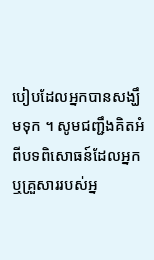បៀបដែលអ្នកបានសង្ឃឹមទុក ។ សូមជញ្ជឹងគិតអំពីបទពិសោធន៍ដែលអ្នក ឬគ្រួសាររបស់អ្ន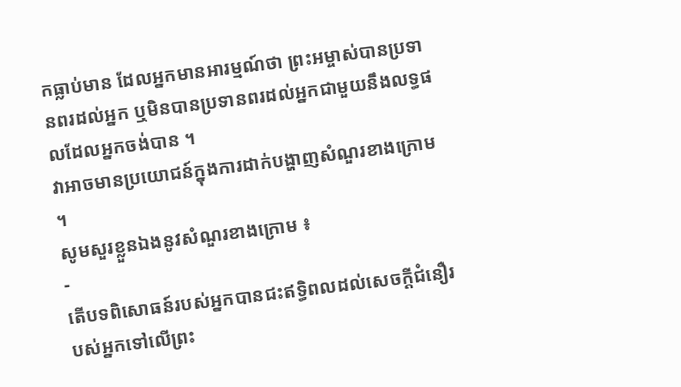កធ្លាប់មាន ដែលអ្នកមានអារម្មណ៍ថា ព្រះអម្ចាស់បានប្រទានពរដល់អ្នក ឬមិនបានប្រទានពរដល់អ្នកជាមួយនឹងលទ្ធផលដែលអ្នកចង់បាន ។
វាអាចមានប្រយោជន៍ក្នុងការដាក់បង្ហាញសំណួរខាងក្រោម ។
សូមសួរខ្លួនឯងនូវសំណួរខាងក្រោម ៖
-
តើបទពិសោធន៍របស់អ្នកបានជះឥទ្ធិពលដល់សេចក្ដីជំនឿរបស់អ្នកទៅលើព្រះ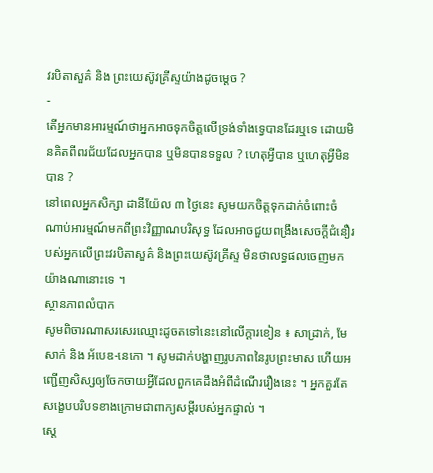វរបិតាសួគ៌ និង ព្រះយេស៊ូវគ្រីស្ទយ៉ាងដូចម្ដេច ?
-
តើអ្នកមានអារម្មណ៍ថាអ្នកអាចទុកចិត្តលើទ្រង់ទាំងទ្វេបានដែរឬទេ ដោយមិនគិតពីពរជ័យដែលអ្នកបាន ឬមិនបានទទួល ? ហេតុអ្វីបាន ឬហេតុអ្វីមិនបាន ?
នៅពេលអ្នកសិក្សា ដានីយ៉ែល ៣ ថ្ងៃនេះ សូមយកចិត្តទុកដាក់ចំពោះចំណាប់អារម្មណ៍មកពីព្រះវិញ្ញាណបរិសុទ្ធ ដែលអាចជួយពង្រឹងសេចក្ដីជំនឿរបស់អ្នកលើព្រះវរបិតាសួគ៌ និងព្រះយេស៊ូវគ្រីស្ទ មិនថាលទ្ធផលចេញមកយ៉ាងណានោះទេ ។
ស្ថានភាពលំបាក
សូមពិចារណាសរសេរឈ្មោះដូចតទៅនេះនៅលើក្ដារខៀន ៖ សាដ្រាក់, មែសាក់ និង អ័បេឌ-នេកោ ។ សូមដាក់បង្ហាញរូបភាពនៃរូបព្រះមាស ហើយអញ្ជើញសិស្សឲ្យចែកចាយអ្វីដែលពួកគេដឹងអំពីដំណើររឿងនេះ ។ អ្នកគួរតែសង្ខេបបរិបទខាងក្រោមជាពាក្យសម្តីរបស់អ្នកផ្ទាល់ ។
ស្ដេ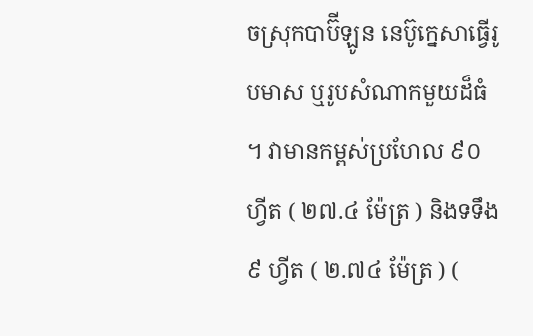ចស្រុកបាប៊ីឡូន នេប៊ូក្នេសាធ្វើរូបមាស ឬរូបសំណាកមួយដ៏ធំ ។ វាមានកម្ពស់ប្រហែល ៩០ ហ្វីត ( ២៧.៤ ម៉ែត្រ ) និងទទឹង ៩ ហ្វីត ( ២.៧៤ ម៉ែត្រ ) (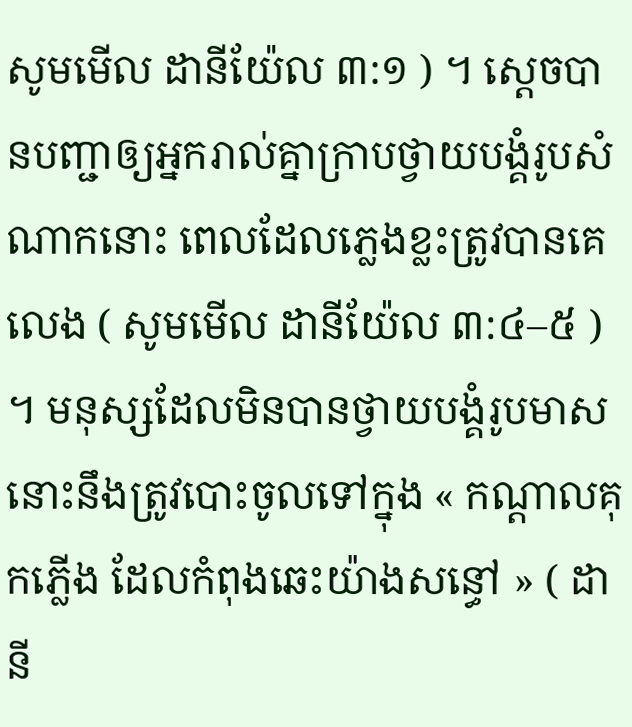សូមមើល ដានីយ៉ែល ៣:១ ) ។ ស្តេចបានបញ្ជាឲ្យអ្នករាល់គ្នាក្រាបថ្វាយបង្គំរូបសំណាកនោះ ពេលដែលភ្លេងខ្លះត្រូវបានគេលេង ( សូមមើល ដានីយ៉ែល ៣:៤–៥ ) ។ មនុស្សដែលមិនបានថ្វាយបង្គំរូបមាសនោះនឹងត្រូវបោះចូលទៅក្នុង « កណ្តាលគុកភ្លើង ដែលកំពុងឆេះយ៉ាងសន្ធៅ » ( ដានី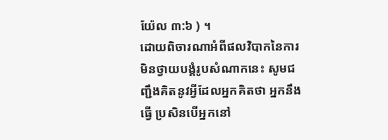យ៉ែល ៣:៦ ) ។
ដោយពិចារណាអំពីផលវិបាកនៃការមិនថ្វាយបង្គំរូបសំណាកនេះ សូមជញ្ជឹងគិតនូវអ្វីដែលអ្នកគិតថា អ្នកនឹងធ្វើ ប្រសិនបើអ្នកនៅ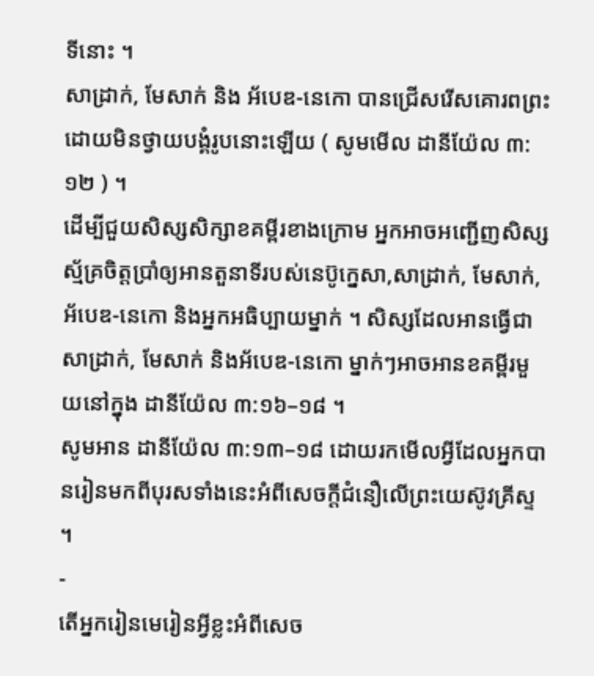ទីនោះ ។
សាដ្រាក់, មែសាក់ និង អ័បេឌ-នេកោ បានជ្រើសរើសគោរពព្រះដោយមិនថ្វាយបង្គំរូបនោះឡើយ ( សូមមើល ដានីយ៉ែល ៣:១២ ) ។
ដើម្បីជួយសិស្សសិក្សាខគម្ពីរខាងក្រោម អ្នកអាចអញ្ជើញសិស្សស្ម័គ្រចិត្តប្រាំឲ្យអានតួនាទីរបស់នេប៊ូក្នេសា,សាដ្រាក់, មែសាក់, អ័បេឌ-នេកោ និងអ្នកអធិប្បាយម្នាក់ ។ សិស្សដែលអានធ្វើជាសាដ្រាក់, មែសាក់ និងអ័បេឌ-នេកោ ម្នាក់ៗអាចអានខគម្ពីរមួយនៅក្នុង ដានីយ៉ែល ៣:១៦–១៨ ។
សូមអាន ដានីយ៉ែល ៣:១៣–១៨ ដោយរកមើលអ្វីដែលអ្នកបានរៀនមកពីបុរសទាំងនេះអំពីសេចក្តីជំនឿលើព្រះយេស៊ូវគ្រីស្ទ ។
-
តើអ្នករៀនមេរៀនអ្វីខ្លះអំពីសេច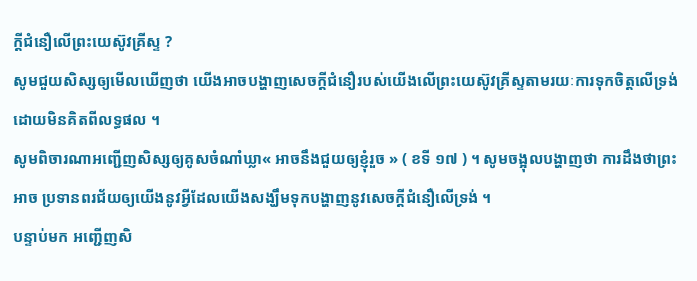ក្ដីជំនឿលើព្រះយេស៊ូវគ្រីស្ទ ?
សូមជួយសិស្សឲ្យមើលឃើញថា យើងអាចបង្ហាញសេចក្ដីជំនឿរបស់យើងលើព្រះយេស៊ូវគ្រីស្ទតាមរយៈការទុកចិត្តលើទ្រង់ ដោយមិនគិតពីលទ្ធផល ។
សូមពិចារណាអញ្ជើញសិស្សឲ្យគូសចំណាំឃ្លា« អាចនឹងជួយឲ្យខ្ញុំរួច » ( ខទី ១៧ ) ។ សូមចង្អុលបង្ហាញថា ការដឹងថាព្រះ អាច ប្រទានពរជ័យឲ្យយើងនូវអ្វីដែលយើងសង្ឃឹមទុកបង្ហាញនូវសេចក្ដីជំនឿលើទ្រង់ ។
បន្ទាប់មក អញ្ជើញសិ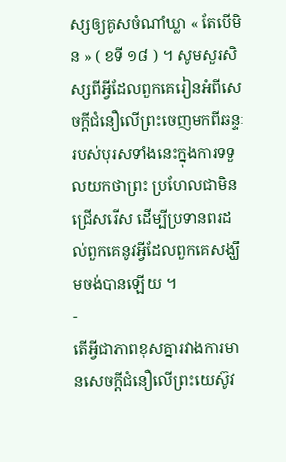ស្សឲ្យគូសចំណាំឃ្លា « តែបើមិន » ( ខទី ១៨ ) ។ សូមសួរសិស្សពីអ្វីដែលពួកគេរៀនអំពីសេចក្ដីជំនឿលើព្រះចេញមកពីឆន្ទៈរបស់បុរសទាំងនេះក្នុងការទទួលយកថាព្រះ ប្រហែលជាមិនជ្រើសរើស ដើម្បីប្រទានពរដល់ពួកគេនូវអ្វីដែលពួកគេសង្ឃឹមចង់បានឡើយ ។
-
តើអ្វីជាភាពខុសគ្នារវាងការមានសេចក្ដីជំនឿលើព្រះយេស៊ូវ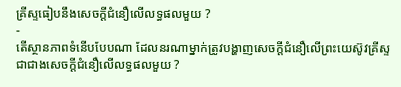គ្រីស្ទធៀបនឹងសេចក្ដីជំនឿលើលទ្ធផលមួយ ?
-
តើស្ថានភាពទំនើបបែបណា ដែលនរណាម្នាក់ត្រូវបង្ហាញសេចក្ដីជំនឿលើព្រះយេស៊ូវគ្រីស្ទ ជាជាងសេចក្ដីជំនឿលើលទ្ធផលមួយ ?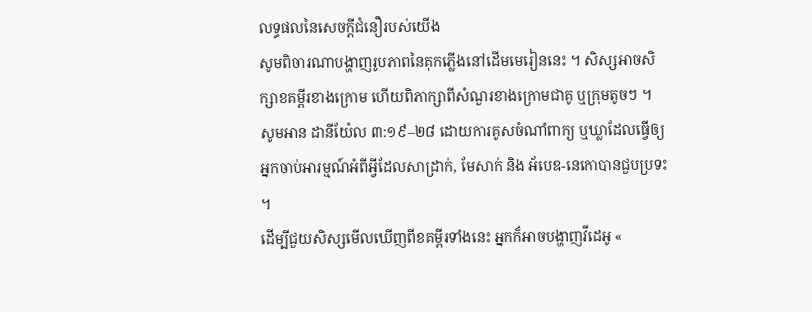លទ្ធផលនៃសេចក្ដីជំនឿរបស់យើង
សូមពិចារណាបង្ហាញរូបភាពនៃគុកភ្លើងនៅដើមមេរៀននេះ ។ សិស្សអាចសិក្សាខគម្ពីរខាងក្រោម ហើយពិភាក្សាពីសំណួរខាងក្រោមជាគូ ឬក្រុមតូចៗ ។
សូមអាន ដានីយ៉ែល ៣:១៩–២៨ ដោយការគូសចំណាំពាក្យ ឬឃ្លាដែលធ្វើឲ្យអ្នកចាប់អារម្មណ៍អំពីអ្វីដែលសាដ្រាក់, មែសាក់ និង អ័បេឌ-នេកោបានជួបប្រទះ ។
ដើម្បីជួយសិស្សមើលឃើញពីខគម្ពីរទាំងនេះ អ្នកក៏អាចបង្ហាញវីដេអូ «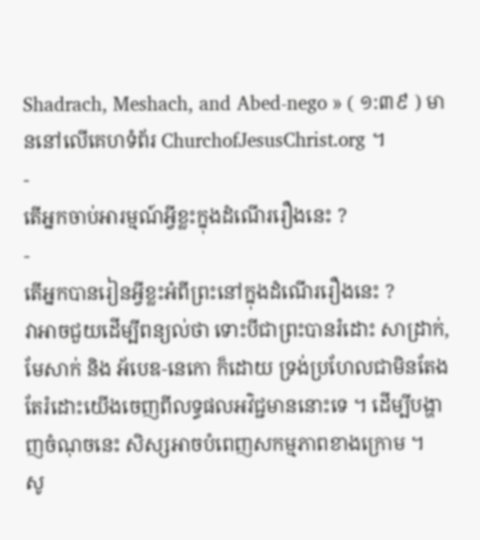Shadrach, Meshach, and Abed-nego » ( ១:៣៩ ) មាននៅលើគេហទំព័រ ChurchofJesusChrist.org ។
-
តើអ្នកចាប់អារម្មណ៍អ្វីខ្លះក្នុងដំណើររឿងនេះ ?
-
តើអ្នកបានរៀនអ្វីខ្លះអំពីព្រះនៅក្នុងដំណើររឿងនេះ ?
វាអាចជួយដើម្បីពន្យល់ថា ទោះបីជាព្រះបានរំដោះ សាដ្រាក់, មែសាក់ និង អ័បេឌ-នេកោ ក៏ដោយ ទ្រង់ប្រហែលជាមិនតែងតែរំដោះយើងចេញពីលទ្ធផលអវិជ្ជមាននោះទេ ។ ដើម្បីបង្ហាញចំណុចនេះ សិស្សអាចបំពេញសកម្មភាពខាងក្រោម ។
សូ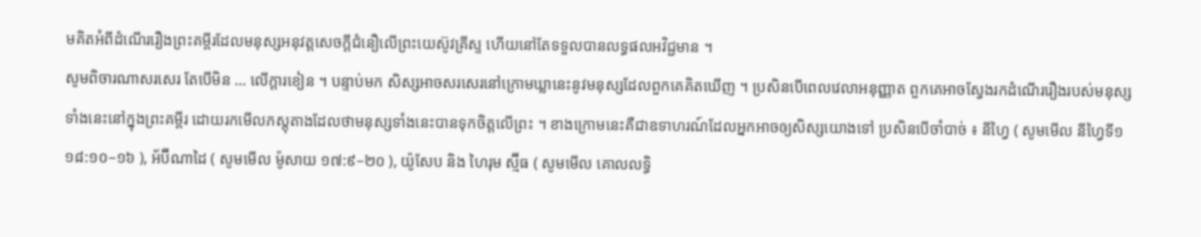មគិតអំពីដំណើររឿងព្រះគម្ពីរដែលមនុស្សអនុវត្តសេចក្តីជំនឿលើព្រះយេស៊ូវគ្រីស្ទ ហើយនៅតែទទួលបានលទ្ធផលអវិជ្ជមាន ។
សូមពិចារណាសរសេរ តែបើមិន … លើក្ដារខៀន ។ បន្ទាប់មក សិស្សអាចសរសេរនៅក្រោមឃ្លានេះនូវមនុស្សដែលពួកគេគិតឃើញ ។ ប្រសិនបើពេលវេលាអនុញ្ញាត ពួកគេអាចស្វែងរកដំណើររឿងរបស់មនុស្សទាំងនេះនៅក្នុងព្រះគម្ពីរ ដោយរកមើលភស្តុតាងដែលថាមនុស្សទាំងនេះបានទុកចិត្តលើព្រះ ។ ខាងក្រោមនេះគឺជាឧទាហរណ៍ដែលអ្នកអាចឲ្យសិស្សយោងទៅ ប្រសិនបើចាំបាច់ ៖ នីហ្វៃ ( សូមមើល នីហ្វៃទី១ ១៨:១០–១៦ ), អ័ប៊ីណាដៃ ( សូមមើល ម៉ូសាយ ១៧:៩–២០ ), យ៉ូសែប និង ហៃរុម ស្ម៊ីធ ( សូមមើល គោលលទ្ធិ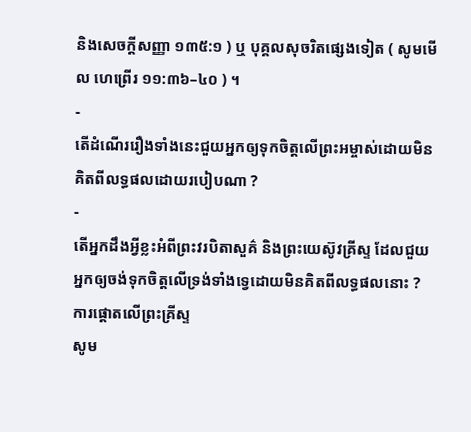និងសេចក្តីសញ្ញា ១៣៥:១ ) ឬ បុគ្គលសុចរិតផ្សេងទៀត ( សូមមើល ហេព្រើរ ១១:៣៦–៤០ ) ។
-
តើដំណើររឿងទាំងនេះជួយអ្នកឲ្យទុកចិត្តលើព្រះអម្ចាស់ដោយមិនគិតពីលទ្ធផលដោយរបៀបណា ?
-
តើអ្នកដឹងអ្វីខ្លះអំពីព្រះវរបិតាសួគ៌ និងព្រះយេស៊ូវគ្រីស្ទ ដែលជួយអ្នកឲ្យចង់ទុកចិត្តលើទ្រង់ទាំងទ្វេដោយមិនគិតពីលទ្ធផលនោះ ?
ការផ្តោតលើព្រះគ្រីស្ទ
សូម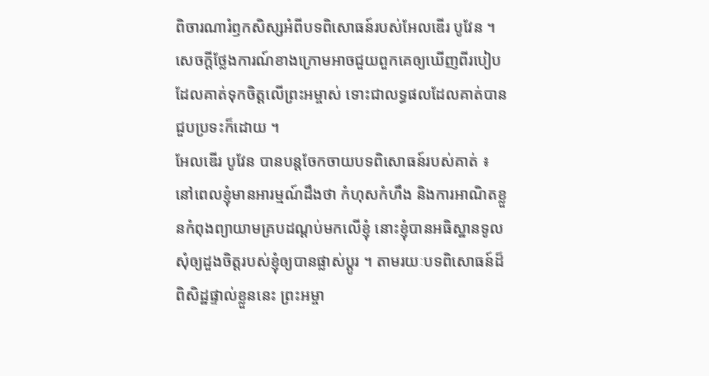ពិចារណារំឭកសិស្សអំពីបទពិសោធន៍របស់អែលឌើរ បូវែន ។ សេចក្ដីថ្លែងការណ៍ខាងក្រោមអាចជួយពួកគេឲ្យឃើញពីរបៀបដែលគាត់ទុកចិត្ដលើព្រះអម្ចាស់ ទោះជាលទ្ធផលដែលគាត់បានជួបប្រទះក៏ដោយ ។
អែលឌើរ បូវែន បានបន្តចែកចាយបទពិសោធន៍របស់គាត់ ៖
នៅពេលខ្ញុំមានអារម្មណ៍ដឹងថា កំហុសកំហឹង និងការអាណិតខ្លួនកំពុងព្យាយាមគ្របដណ្ដប់មកលើខ្ញុំ នោះខ្ញុំបានអធិស្ឋានទូលសុំឲ្យដួងចិត្តរបស់ខ្ញុំឲ្យបានផ្លាស់ប្ដូរ ។ តាមរយៈបទពិសោធន៍ដ៏ពិសិដ្ឋផ្ទាល់ខ្លួននេះ ព្រះអម្ចា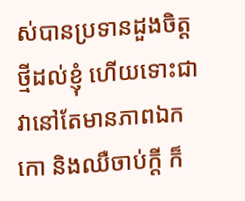ស់បានប្រទានដួងចិត្តថ្មីដល់ខ្ញុំ ហើយទោះជាវានៅតែមានភាពឯកកោ និងឈឺចាប់ក្ដី ក៏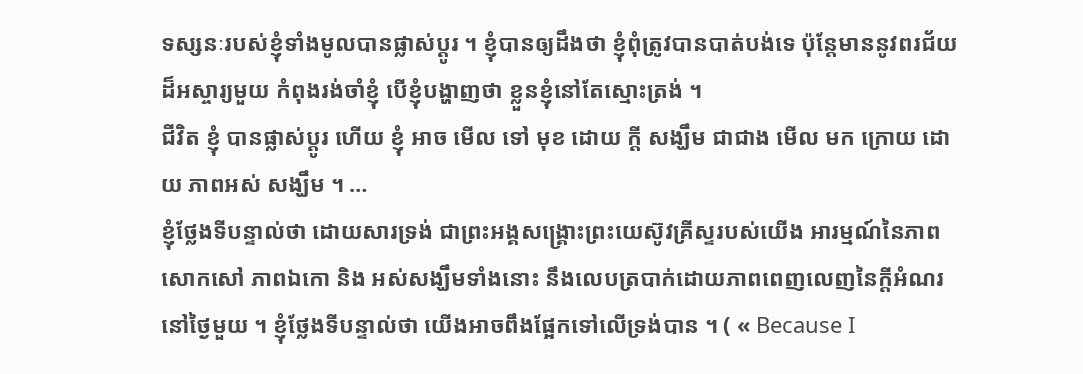ទស្សនៈរបស់ខ្ញុំទាំងមូលបានផ្លាស់ប្ដូរ ។ ខ្ញុំបានឲ្យដឹងថា ខ្ញុំពុំត្រូវបានបាត់បង់ទេ ប៉ុន្តែមាននូវពរជ័យដ៏អស្ចារ្យមួយ កំពុងរង់ចាំខ្ញុំ បើខ្ញុំបង្ហាញថា ខ្លួនខ្ញុំនៅតែស្មោះត្រង់ ។
ជីវិត ខ្ញុំ បានផ្លាស់ប្ដូរ ហើយ ខ្ញុំ អាច មើល ទៅ មុខ ដោយ ក្ដី សង្ឃឹម ជាជាង មើល មក ក្រោយ ដោយ ភាពអស់ សង្ឃឹម ។ …
ខ្ញុំថ្លែងទីបន្ទាល់ថា ដោយសារទ្រង់ ជាព្រះអង្គសង្គ្រោះព្រះយេស៊ូវគ្រីស្ទរបស់យើង អារម្មណ៍នៃភាពសោកសៅ ភាពឯកោ និង អស់សង្ឃឹមទាំងនោះ នឹងលេបត្របាក់ដោយភាពពេញលេញនៃក្ដីអំណរនៅថ្ងៃមួយ ។ ខ្ញុំថ្លែងទីបន្ទាល់ថា យើងអាចពឹងផ្អែកទៅលើទ្រង់បាន ។ ( « Because I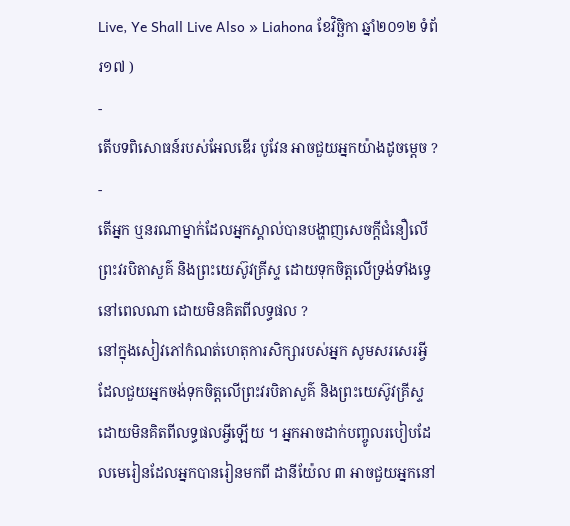Live, Ye Shall Live Also » Liahona ខែវិច្ឆិកា ឆ្នាំ២០១២ ទំព័រ១៧ )
-
តើបទពិសោធន៍របស់អែលឌើរ បូវែន អាចជួយអ្នកយ៉ាងដូចម្ដេច ?
-
តើអ្នក ឬនរណាម្នាក់ដែលអ្នកស្គាល់បានបង្ហាញសេចក្តីជំនឿលើព្រះវរបិតាសួគ៌ និងព្រះយេស៊ូវគ្រីស្ទ ដោយទុកចិត្តលើទ្រង់ទាំងទ្វេនៅពេលណា ដោយមិនគិតពីលទ្ធផល ?
នៅក្នុងសៀវភៅកំណត់ហេតុការសិក្សារបស់អ្នក សូមសរសេរអ្វីដែលជួយអ្នកចង់ទុកចិត្តលើព្រះវរបិតាសួគ៌ និងព្រះយេស៊ូវគ្រីស្ទ ដោយមិនគិតពីលទ្ធផលអ្វីឡើយ ។ អ្នកអាចដាក់បញ្ចូលរបៀបដែលមេរៀនដែលអ្នកបានរៀនមកពី ដានីយ៉ែល ៣ អាចជួយអ្នកនៅ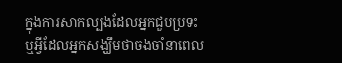ក្នុងការសាកល្បងដែលអ្នកជួបប្រទះ ឬអ្វីដែលអ្នកសង្ឃឹមថាចងចាំនាពេល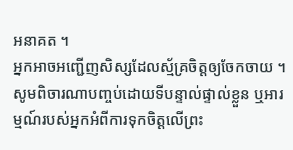អនាគត ។
អ្នកអាចអញ្ជើញសិស្សដែលស្ម័គ្រចិត្តឲ្យចែកចាយ ។ សូមពិចារណាបញ្ចប់ដោយទីបន្ទាល់ផ្ទាល់ខ្លួន ឬអារម្មណ៍របស់អ្នកអំពីការទុកចិត្តលើព្រះ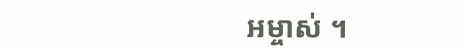អម្ចាស់ ។